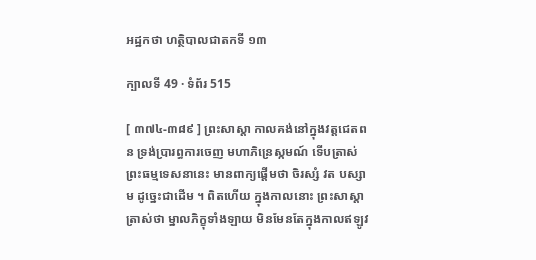អដ្ឋកថា ហត្ថិបាលជាតកទី ១៣

ក្បាលទី 49 · ទំព័រ 515

[ ៣៧៤-៣៨៩ ] ព្រះសាស្តា កាលគង់នៅក្នុងវត្តជេតពន ទ្រង់ប្រារព្ធការចេញ មហាភិន្រេស្កមណ៍ ទើបត្រាស់ព្រះធម្មទេសនានេះ មានពាក្យផ្តើមថា ចិរស្សំ វត បស្សាម ដូច្នេះជាដើម ។ ពិតហើយ ក្នុងកាលនោះ ព្រះសាស្តាត្រាស់ថា ម្នាលភិក្ខុទាំងឡាយ មិនមែនតែក្នុងកាលឥឡូវ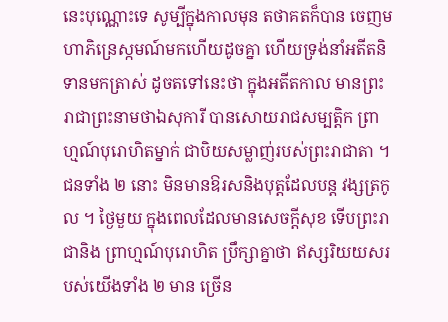នេះបុណ្ណោះទេ សូម្បីក្នុងកាលមុន តថាគតក៏បាន ចេញមហាភិន្រេស្កមណ៍មកហើយដូចគ្នា ហើយទ្រង់នាំអតីតនិទានមកត្រាស់ ដូចតទៅនេះថា ក្នុងអតីតកាល មានព្រះរាជាព្រះនាមថាឯសុការី បានសោយរាជសម្បត្តិក ព្រាហ្មណ៍បុរោហិតម្នាក់ ជាបិយសម្លាញ់របស់ព្រះរាជាតា ។ ជនទាំង ២ នោះ មិនមានឱរសនិងបុត្តដែលបន្ត វង្សត្រកូល ។ ថ្ងៃមួយ ក្នុងពេលដែលមានសេចក្តីសុខ ទើបព្រះរាជានិង ព្រាហ្មណ៍បុរោហិត ប្រឹក្សាគ្នាថា ឥស្សរិយយសរបស់យើងទាំង ២ មាន ច្រើន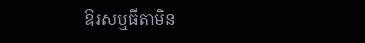ឱរសឬធីតាមិន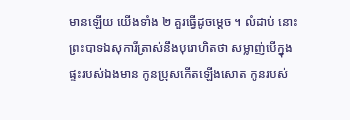មានឡើយ យើងទាំង ២ គួរធ្វើដូចម្តេច ។ លំដាប់ នោះ ព្រះបាទឯសុការីត្រាស់នឹងបុរោហិតថា សម្លាញ់បើក្នុងផ្ទះរបស់ឯងមាន កូនប្រុសកើតឡើងសោត កូនរបស់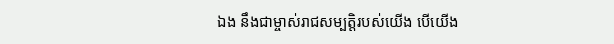ឯង នឹងជាម្ចាស់រាជសម្បត្តិរបស់យើង បើយើង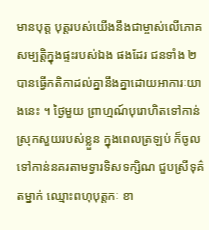មានបុត្ត បុត្តរបស់យើងនឹងជាម្ចាស់លើភោគសម្បត្តិក្នុងផ្ទះរបស់ឯង ផងដែរ ជនទាំង ២ បានធ្វើកតិកាដល់គ្នានឹងគ្នាដោយអាការៈយាងនេះ ។ ថ្ងៃមួយ ព្រាហ្មណ៍បុរោហិតទៅកាន់ស្រុកសួយរបស់ខ្លួន ក្នុងពេលត្រឡប់ ក៏ចូលទៅកាន់នគរតាមទ្វារទិសទក្សិណ ជួបស្រីទុគ៌តម្នាក់ ឈ្មោះពហុបុត្តកៈ ខា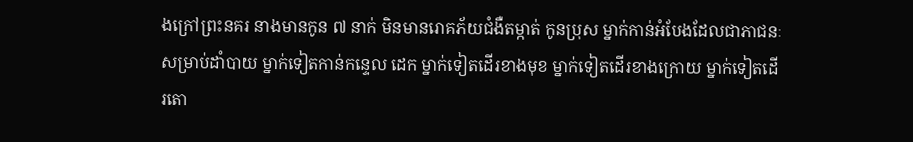ងក្រៅព្រះនគរ នាងមានកូន ៧ នាក់ មិនមានរោគភ័យជំងឺតម្កាត់ កូនប្រុស ម្នាក់កាន់អំបែងដែលជាភាជនៈសម្រាប់ដាំបាយ ម្នាក់ទៀតកាន់កន្ទេល ដេក ម្នាក់ទៀតដើរខាងមុខ ម្នាក់ទៀតដើរខាងក្រោយ ម្នាក់ទៀតដើរតោ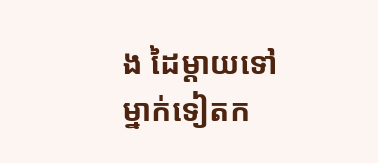ង ដៃម្តាយទៅ ម្នាក់ទៀតក